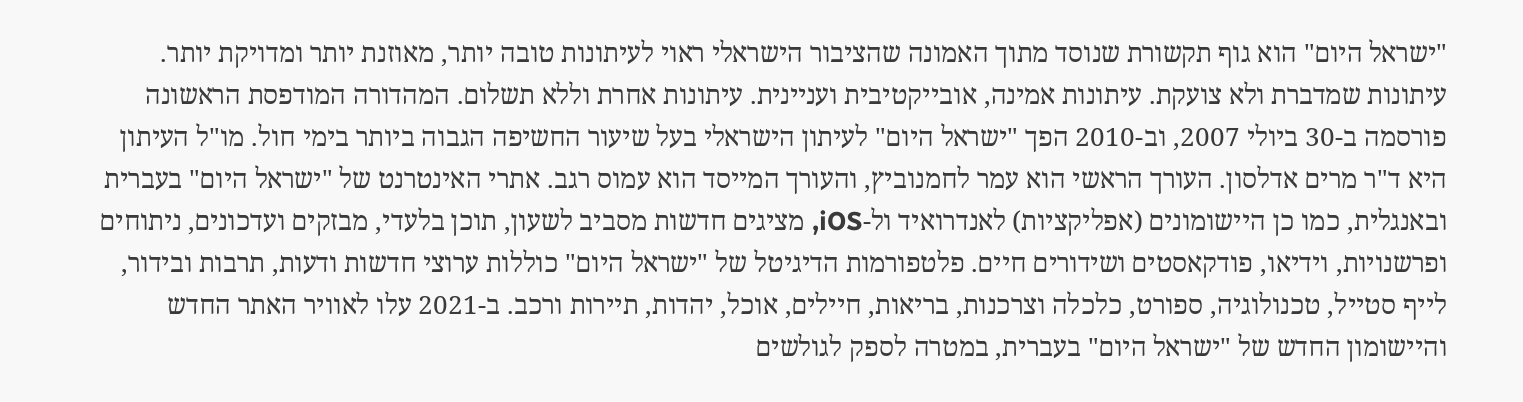"ישראל היום" הוא גוף תקשורת שנוסד מתוך האמונה שהציבור הישראלי ראוי לעיתונות טובה יותר, מאוזנת יותר ומדויקת יותר. עיתונות שמדברת ולא צועקת. עיתונות אמינה, אובייקטיבית ועניינית. עיתונות אחרת וללא תשלום. המהדורה המודפסת הראשונה פורסמה ב-30 ביולי 2007, וב-2010 הפך "ישראל היום" לעיתון הישראלי בעל שיעור החשיפה הגבוה ביותר בימי חול. מו"ל העיתון היא ד"ר מרים אדלסון. העורך הראשי הוא עמר לחמנוביץ, והעורך המייסד הוא עמוס רגב. אתרי האינטרנט של "ישראל היום" בעברית ובאנגלית, כמו כן היישומונים (אפליקציות) לאנדרואיד ול-iOS, מציגים חדשות מסביב לשעון, תוכן בלעדי, מבזקים ועדכונים, ניתוחים ופרשנויות, וידיאו, פודקאסטים ושידורים חיים. פלטפורמות הדיגיטל של "ישראל היום" כוללות ערוצי חדשות ודעות, תרבות ובידור, לייף סטייל, טכנולוגיה, ספורט, כלכלה וצרכנות, בריאות, חיילים, אוכל, יהדות, תיירות ורכב. ב-2021 עלו לאוויר האתר החדש והיישומון החדש של "ישראל היום" בעברית, במטרה לספק לגולשים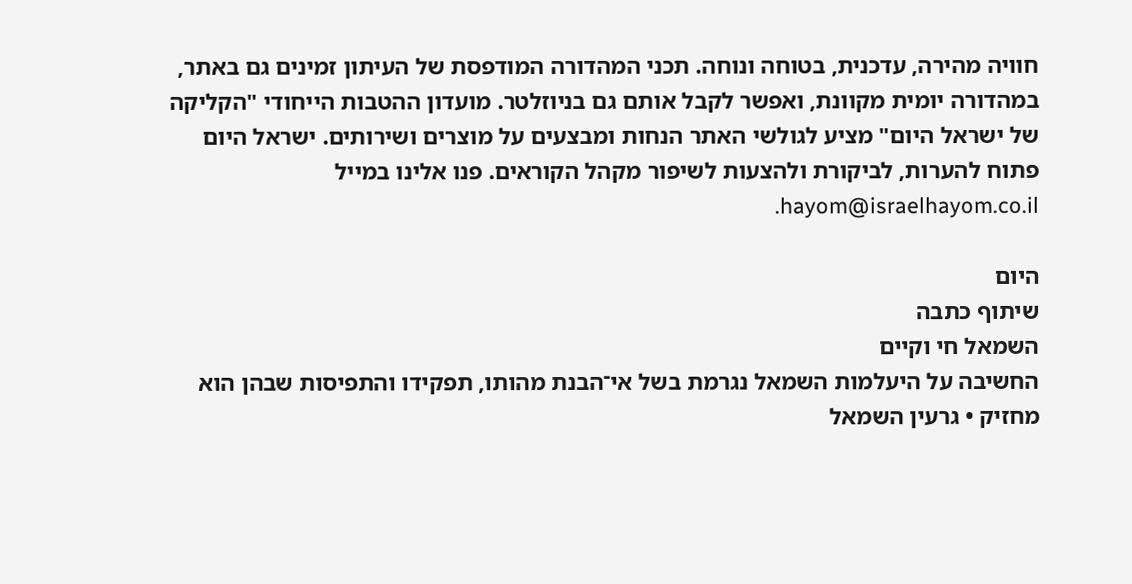חוויה מהירה, עדכנית, בטוחה ונוחה. תכני המהדורה המודפסת של העיתון זמינים גם באתר, במהדורה יומית מקוונת, ואפשר לקבל אותם גם בניוזלטר. מועדון ההטבות הייחודי "הקליקה של ישראל היום" מציע לגולשי האתר הנחות ומבצעים על מוצרים ושירותים. ישראל היום פתוח להערות, לביקורת ולהצעות לשיפור מקהל הקוראים. פנו אלינו במייל hayom@israelhayom.co.il.

היום
שיתוף כתבה
השמאל חי וקיים
החשיבה על היעלמות השמאל נגרמת בשל אי־הבנת מהותו, תפקידו והתפיסות שבהן הוא מחזיק • גרעין השמאל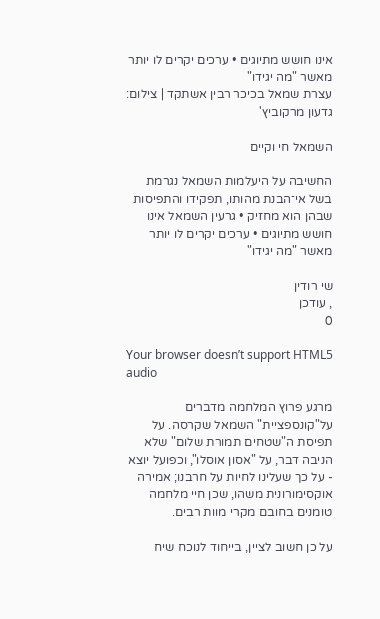אינו חושש מתיוגים • ערכים יקרים לו יותר מאשר "מה יגידו"
עצרת שמאל בכיכר רבין אשתקד | צילום: גדעון מרקוביץ'

השמאל חי וקיים

החשיבה על היעלמות השמאל נגרמת בשל אי־הבנת מהותו, תפקידו והתפיסות שבהן הוא מחזיק • גרעין השמאל אינו חושש מתיוגים • ערכים יקרים לו יותר מאשר "מה יגידו"

שי רודין
, עודכן
0

Your browser doesn’t support HTML5 audio

מרגע פרוץ המלחמה מדברים על"קונספציית" השמאל שקרסה. על תפיסת ה"שטחים תמורת שלום" שלא הניבה דבר, על "אסון אוסלו", וכפועל יוצא - על כך שעלינו לחיות על חרבנו; אמירה אוקסימורונית משהו, שכן חיי מלחמה טומנים בחובם מקרי מוות רבים.

על כן חשוב לציין, בייחוד לנוכח שיח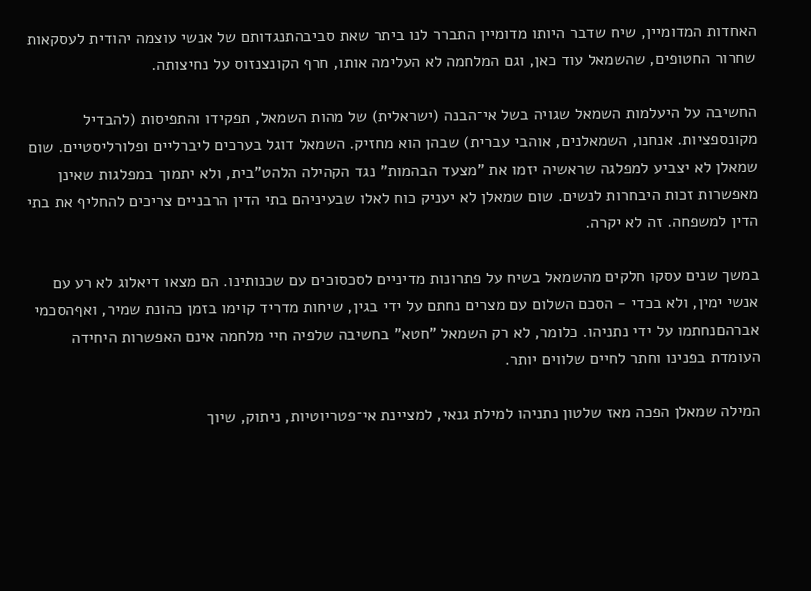האחדות המדומיין, שיח שדבר היותו מדומיין התברר לנו ביתר שאת סביבהתנגדותם של אנשי עוצמה יהודית לעסקאות שחרור החטופים, שהשמאל עוד כאן, וגם המלחמה לא העלימה אותו, חרף הקונצנזוס על נחיצותה.

החשיבה על היעלמות השמאל שגויה בשל אי־הבנה (ישראלית) של מהות השמאל, תפקידו והתפיסות (להבדיל מקונספציות. אנחנו, השמאלנים, אוהבי עברית) שבהן הוא מחזיק. השמאל דוגל בערכים ליברליים ופלורליסטיים. שום שמאלן לא יצביע למפלגה שראשיה יזמו את "מצעד הבהמות" נגד הקהילה הלהט"בית, ולא יתמוך במפלגות שאינן מאפשרות זכות היבחרות לנשים. שום שמאלן לא יעניק כוח לאלו שבעיניהם בתי הדין הרבניים צריכים להחליף את בתי הדין למשפחה. זה לא יקרה.

במשך שנים עסקו חלקים מהשמאל בשיח על פתרונות מדיניים לסכסוכים עם שכנותינו. הם מצאו דיאלוג לא רע עם אנשי ימין, ולא בכדי - הסכם השלום עם מצרים נחתם על ידי בגין, שיחות מדריד קוימו בזמן כהונת שמיר, ואףהסכמי אברהםנחתמו על ידי נתניהו. כלומר, לא רק השמאל "חטא" בחשיבה שלפיה חיי מלחמה אינם האפשרות היחידה העומדת בפנינו וחתר לחיים שלווים יותר.

המילה שמאלן הפכה מאז שלטון נתניהו למילת גנאי, למציינת אי־פטריוטיות, ניתוק, שיוך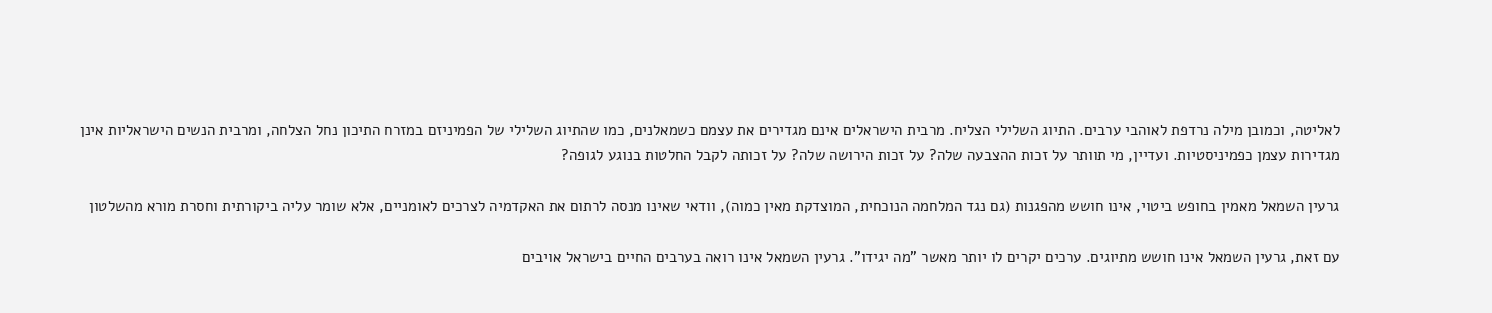לאליטה, וכמובן מילה נרדפת לאוהבי ערבים. התיוג השלילי הצליח. מרבית הישראלים אינם מגדירים את עצמם כשמאלנים, כמו שהתיוג השלילי של הפמיניזם במזרח התיכון נחל הצלחה, ומרבית הנשים הישראליות אינן מגדירות עצמן כפמיניסטיות. ועדיין, מי תוותר על זכות ההצבעה שלה? על זכות הירושה שלה? על זכותה לקבל החלטות בנוגע לגופה?

גרעין השמאל מאמין בחופש ביטוי, אינו חושש מהפגנות (גם נגד המלחמה הנוכחית, המוצדקת מאין כמוה), וודאי שאינו מנסה לרתום את האקדמיה לצרכים לאומניים, אלא שומר עליה ביקורתית וחסרת מורא מהשלטון

עם זאת, גרעין השמאל אינו חושש מתיוגים. ערכים יקרים לו יותר מאשר "מה יגידו". גרעין השמאל אינו רואה בערבים החיים בישראל אויבים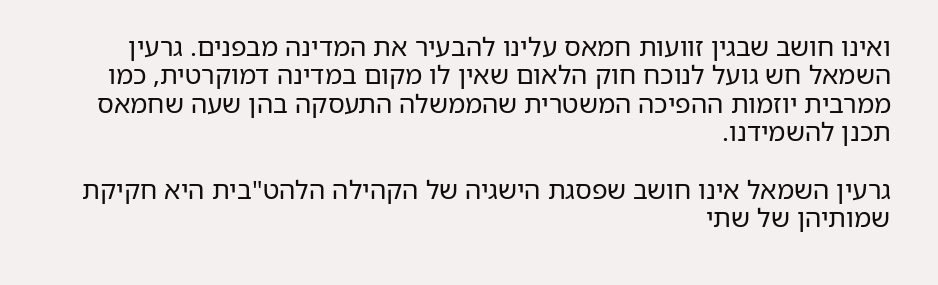ואינו חושב שבגין זוועות חמאס עלינו להבעיר את המדינה מבפנים. גרעין השמאל חש גועל לנוכח חוק הלאום שאין לו מקום במדינה דמוקרטית, כמו ממרבית יוזמות ההפיכה המשטרית שהממשלה התעסקה בהן שעה שחמאס תכנן להשמידנו.

גרעין השמאל אינו חושב שפסגת הישגיה של הקהילה הלהט"בית היא חקיקת שמותיהן של שתי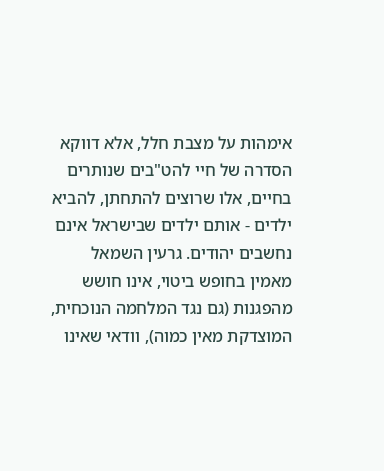אימהות על מצבת חלל, אלא דווקא הסדרה של חיי להט"בים שנותרים בחיים, אלו שרוצים להתחתן, להביא ילדים - אותם ילדים שבישראל אינם נחשבים יהודים. גרעין השמאל מאמין בחופש ביטוי, אינו חושש מהפגנות (גם נגד המלחמה הנוכחית, המוצדקת מאין כמוה), וודאי שאינו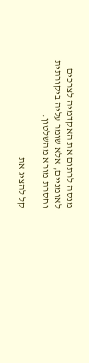מנסה לרתום את האקדמיה לצרכים לאומניים, אלא שומר עליה ביקורתית וחסרת מורא מהשלטון.

קל להציג את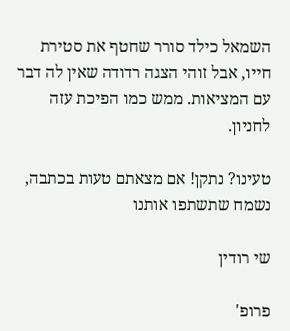השמאל כילד סורר שחטף את סטירת חייו, אבל זוהי הצגה רדודה שאין לה דבר עם המציאות. ממש כמו הפיכת עזה לחניון.

טעינו? נתקן! אם מצאתם טעות בכתבה, נשמח שתשתפו אותנו

שי רודין

פרופ'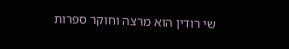שי רודין הוא מרצה וחוקר ספרות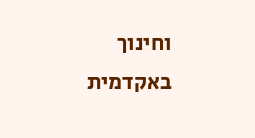וחינוך באקדמית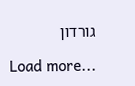גורדון

Load more...